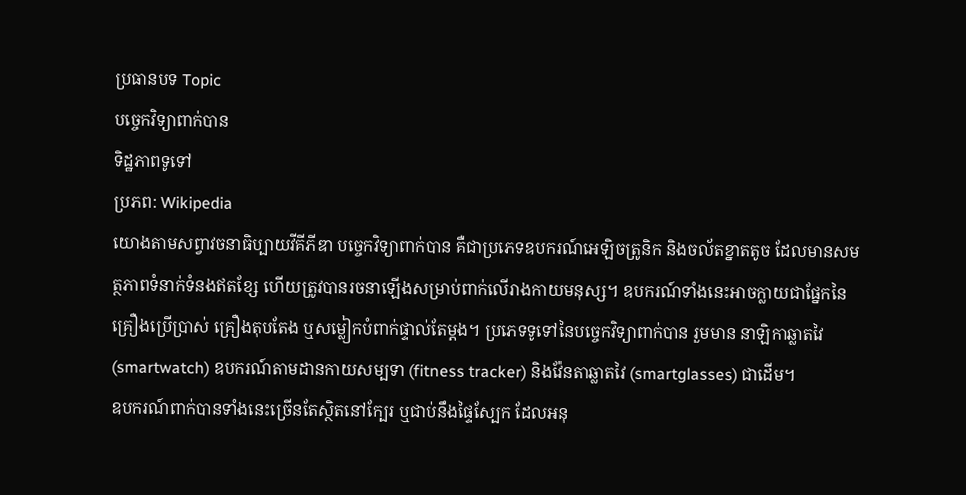ប្រធានបទ Topic
បច្ចេកវិទ្យាពាក់បាន
ទិដ្ឋភាពទូទៅ
ប្រភព: Wikipedia
យោងតាមសព្វាវចនាធិប្បាយវីគីភីឌា បច្ចេកវិទ្យាពាក់បាន គឺជាប្រភេទឧបករណ៍អេឡិចត្រូនិក និងចល័តខ្នាតតូច ដែលមានសមត្ថភាពទំនាក់ទំនងឥតខ្សែ ហើយត្រូវបានរចនាឡើងសម្រាប់ពាក់លើរាងកាយមនុស្ស។ ឧបករណ៍ទាំងនេះអាចក្លាយជាផ្នែកនៃគ្រឿងប្រើប្រាស់ គ្រឿងតុបតែង ឬសម្លៀកបំពាក់ផ្ទាល់តែម្ដង។ ប្រភេទទូទៅនៃបច្ចេកវិទ្យាពាក់បាន រួមមាន នាឡិកាឆ្លាតវៃ (smartwatch) ឧបករណ៍តាមដានកាយសម្បទា (fitness tracker) និងវ៉ែនតាឆ្លាតវៃ (smartglasses) ជាដើម។
ឧបករណ៍ពាក់បានទាំងនេះច្រើនតែស្ថិតនៅក្បែរ ឬជាប់នឹងផ្ទៃស្បែក ដែលអនុ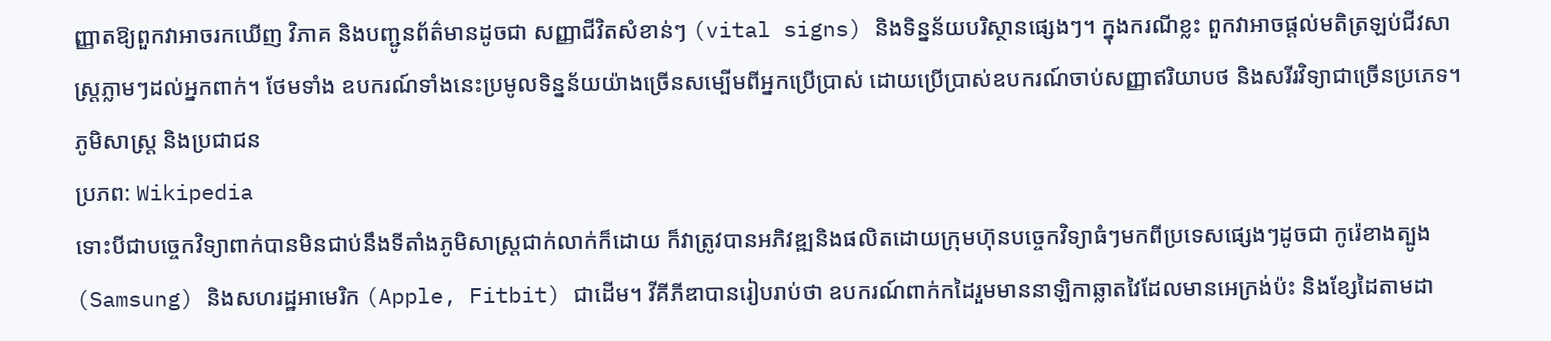ញ្ញាតឱ្យពួកវាអាចរកឃើញ វិភាគ និងបញ្ជូនព័ត៌មានដូចជា សញ្ញាជីវិតសំខាន់ៗ (vital signs) និងទិន្នន័យបរិស្ថានផ្សេងៗ។ ក្នុងករណីខ្លះ ពួកវាអាចផ្ដល់មតិត្រឡប់ជីវសាស្រ្តភ្លាមៗដល់អ្នកពាក់។ ថែមទាំង ឧបករណ៍ទាំងនេះប្រមូលទិន្នន័យយ៉ាងច្រើនសម្បើមពីអ្នកប្រើប្រាស់ ដោយប្រើប្រាស់ឧបករណ៍ចាប់សញ្ញាឥរិយាបថ និងសរីរវិទ្យាជាច្រើនប្រភេទ។
ភូមិសាស្ត្រ និងប្រជាជន
ប្រភព: Wikipedia
ទោះបីជាបច្ចេកវិទ្យាពាក់បានមិនជាប់នឹងទីតាំងភូមិសាស្ត្រជាក់លាក់ក៏ដោយ ក៏វាត្រូវបានអភិវឌ្ឍនិងផលិតដោយក្រុមហ៊ុនបច្ចេកវិទ្យាធំៗមកពីប្រទេសផ្សេងៗដូចជា កូរ៉េខាងត្បូង (Samsung) និងសហរដ្ឋអាមេរិក (Apple, Fitbit) ជាដើម។ វីគីភីឌាបានរៀបរាប់ថា ឧបករណ៍ពាក់កដៃរួមមាននាឡិកាឆ្លាតវៃដែលមានអេក្រង់ប៉ះ និងខ្សែដៃតាមដា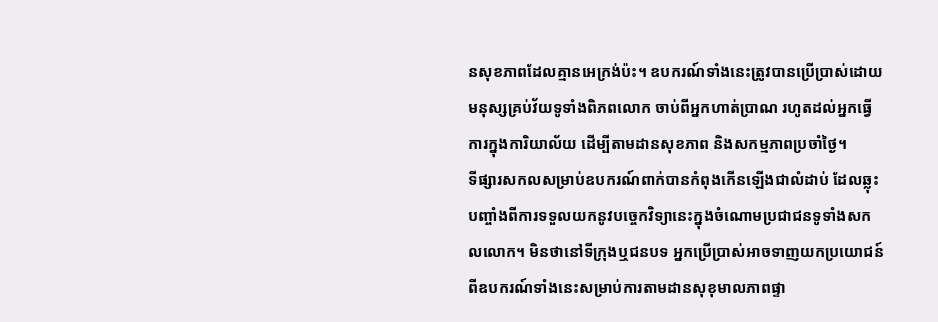នសុខភាពដែលគ្មានអេក្រង់ប៉ះ។ ឧបករណ៍ទាំងនេះត្រូវបានប្រើប្រាស់ដោយមនុស្សគ្រប់វ័យទូទាំងពិភពលោក ចាប់ពីអ្នកហាត់ប្រាណ រហូតដល់អ្នកធ្វើការក្នុងការិយាល័យ ដើម្បីតាមដានសុខភាព និងសកម្មភាពប្រចាំថ្ងៃ។
ទីផ្សារសកលសម្រាប់ឧបករណ៍ពាក់បានកំពុងកើនឡើងជាលំដាប់ ដែលឆ្លុះបញ្ចាំងពីការទទួលយកនូវបច្ចេកវិទ្យានេះក្នុងចំណោមប្រជាជនទូទាំងសកលលោក។ មិនថានៅទីក្រុងឬជនបទ អ្នកប្រើប្រាស់អាចទាញយកប្រយោជន៍ពីឧបករណ៍ទាំងនេះសម្រាប់ការតាមដានសុខុមាលភាពផ្ទា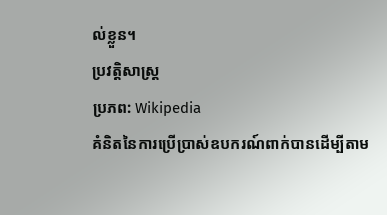ល់ខ្លួន។
ប្រវត្តិសាស្ត្រ
ប្រភព: Wikipedia
គំនិតនៃការប្រើប្រាស់ឧបករណ៍ពាក់បានដើម្បីតាម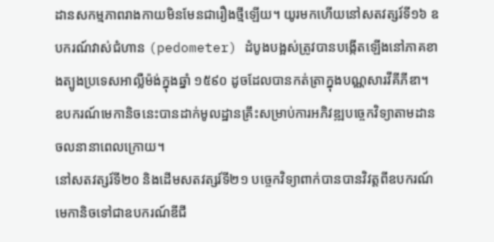ដានសកម្មភាពរាងកាយមិនមែនជារឿងថ្មីឡើយ។ យូរមកហើយនៅសតវត្សរ៍ទី១៦ ឧបករណ៍វាស់ជំហាន (pedometer) ដំបូងបង្អស់ត្រូវបានបង្កើតឡើងនៅភាគខាងត្បូងប្រទេសអាល្លឺម៉ង់ក្នុងឆ្នាំ ១៥៩០ ដូចដែលបានកត់ត្រាក្នុងបណ្ណសារវីគីភីឌា។ ឧបករណ៍មេកានិចនេះបានដាក់មូលដ្ឋានគ្រឹះសម្រាប់ការអភិវឌ្ឍបច្ចេកវិទ្យាតាមដានចលនានាពេលក្រោយ។
នៅសតវត្សរ៍ទី២០ និងដើមសតវត្សរ៍ទី២១ បច្ចេកវិទ្យាពាក់បានបានវិវត្តពីឧបករណ៍មេកានិចទៅជាឧបករណ៍ឌីជី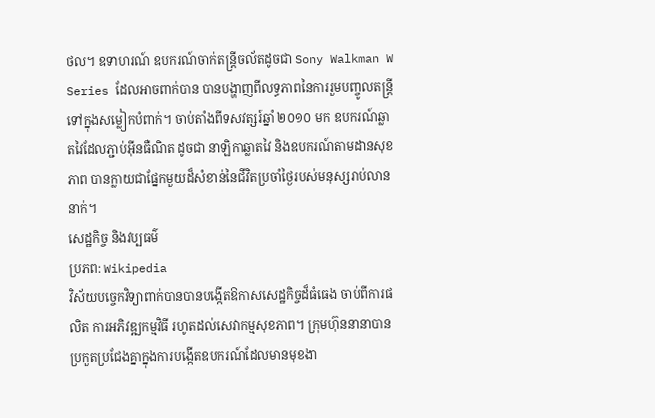ថល។ ឧទាហរណ៍ ឧបករណ៍ចាក់តន្ត្រីចល័តដូចជា Sony Walkman W Series ដែលអាចពាក់បាន បានបង្ហាញពីលទ្ធភាពនៃការរួមបញ្ចូលតន្ត្រីទៅក្នុងសម្លៀកបំពាក់។ ចាប់តាំងពីទសវត្សរ៍ឆ្នាំ ២០១០ មក ឧបករណ៍ឆ្លាតវៃដែលភ្ជាប់អ៊ីនធឺណិត ដូចជា នាឡិកាឆ្លាតវៃ និងឧបករណ៍តាមដានសុខភាព បានក្លាយជាផ្នែកមួយដ៏សំខាន់នៃជីវិតប្រចាំថ្ងៃរបស់មនុស្សរាប់លាននាក់។
សេដ្ឋកិច្ច និងវប្បធម៌
ប្រភព: Wikipedia
វិស័យបច្ចេកវិទ្យាពាក់បានបានបង្កើតឱកាសសេដ្ឋកិច្ចដ៏ធំធេង ចាប់ពីការផលិត ការអភិវឌ្ឍកម្មវិធី រហូតដល់សេវាកម្មសុខភាព។ ក្រុមហ៊ុននានាបានប្រកួតប្រជែងគ្នាក្នុងការបង្កើតឧបករណ៍ដែលមានមុខងា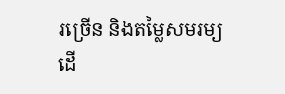រច្រើន និងតម្លៃសមរម្យ ដើ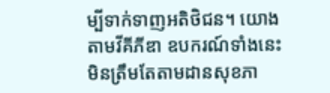ម្បីទាក់ទាញអតិថិជន។ យោងតាមវីគីភីឌា ឧបករណ៍ទាំងនេះមិនត្រឹមតែតាមដានសុខភា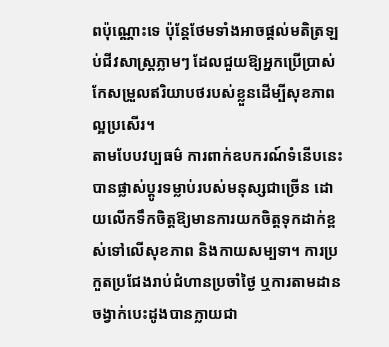ពប៉ុណ្ណោះទេ ប៉ុន្តែថែមទាំងអាចផ្ដល់មតិត្រឡប់ជីវសាស្រ្តភ្លាមៗ ដែលជួយឱ្យអ្នកប្រើប្រាស់កែសម្រួលឥរិយាបថរបស់ខ្លួនដើម្បីសុខភាពល្អប្រសើរ។
តាមបែបវប្បធម៌ ការពាក់ឧបករណ៍ទំនើបនេះបានផ្លាស់ប្ដូរទម្លាប់របស់មនុស្សជាច្រើន ដោយលើកទឹកចិត្តឱ្យមានការយកចិត្តទុកដាក់ខ្ពស់ទៅលើសុខភាព និងកាយសម្បទា។ ការប្រកួតប្រជែងរាប់ជំហានប្រចាំថ្ងៃ ឬការតាមដានចង្វាក់បេះដូងបានក្លាយជា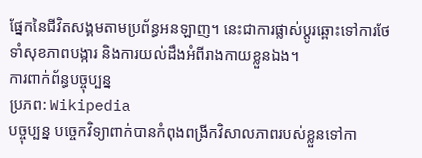ផ្នែកនៃជីវិតសង្គមតាមប្រព័ន្ធអនឡាញ។ នេះជាការផ្លាស់ប្ដូរឆ្ពោះទៅការថែទាំសុខភាពបង្ការ និងការយល់ដឹងអំពីរាងកាយខ្លួនឯង។
ការពាក់ព័ន្ធបច្ចុប្បន្ន
ប្រភព: Wikipedia
បច្ចុប្បន្ន បច្ចេកវិទ្យាពាក់បានកំពុងពង្រីកវិសាលភាពរបស់ខ្លួនទៅកា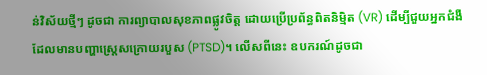ន់វិស័យថ្មីៗ ដូចជា ការព្យាបាលសុខភាពផ្លូវចិត្ត ដោយប្រើប្រព័ន្ធពិតនិម្មិត (VR) ដើម្បីជួយអ្នកជំងឺដែលមានបញ្ហាស្ត្រេសក្រោយរបួស (PTSD)។ លើសពីនេះ ឧបករណ៍ដូចជា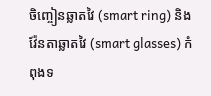ចិញ្ចៀនឆ្លាតវៃ (smart ring) និងវ៉ែនតាឆ្លាតវៃ (smart glasses) កំពុងទ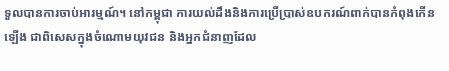ទួលបានការចាប់អារម្មណ៍។ នៅកម្ពុជា ការយល់ដឹងនិងការប្រើប្រាស់ឧបករណ៍ពាក់បានកំពុងកើនឡើង ជាពិសេសក្នុងចំណោមយុវជន និងអ្នកជំនាញដែល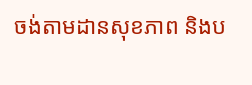ចង់តាមដានសុខភាព និងប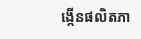ង្កើនផលិតភា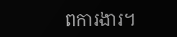ពការងារ។